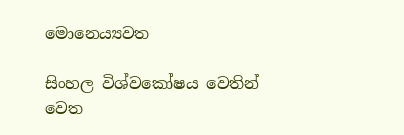මොනෙය්‍යවත

සිංහල විශ්වකෝෂය වෙතින්
වෙත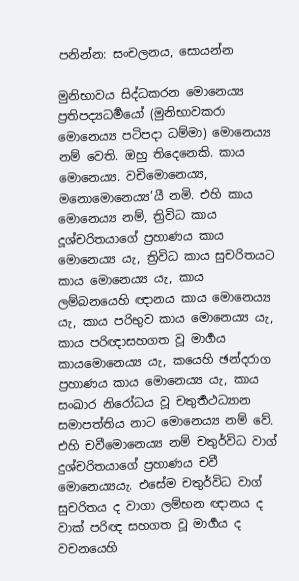පනින්න: සංචලනය, සොයන්න

මුනිභාවය සිද්ධකරන මොනෙය්‍ය ප්‍රතිපද්‍යධර්‍මයෝ (මුනිභාවකරා මොනෙය්‍ය පටිපදා ධම්මා) මොනෙය්‍ය නම් වෙති. ඔහු තිදෙනෙකි. කාය මොනෙය්‍ය. වචිමොනෙය්‍ය, මනොමොනෙය්‍ය’යී නමි. එහි කාය මොනෙය්‍ය නම්, ත්‍රිවිධ කාය දූශ්චරිතයාගේ ප්‍රහාණය කාය මොනෙය්‍ය යැ, ත්‍රිවිධ කාය සුචරිතයට කාය මොනෙය්‍ය යැ, කාය ලම්බනයෙහි ඥානය කාය මොනෙය්‍ය යැ, කාය පරිභුව කාය මොනෙය්‍ය යැ, කාය පරිඥාසහගත වූ මාර්‍ගය කායමොනෙය්‍ය යැ, කයෙහි ඡන්දරාග ප්‍රහාණය කාය මොනෙය්‍ය යැ, කාය සංඛාර නිරෝධය වූ චතුර්‍තථධ්‍යාන සමාපත්තිය නාට මොනෙය්‍ය නම් වේ. එහි චවීමොනෙය්‍ය නම් චතුර්විධ වාග් දුශ්චරිතයාගේ ප්‍රහාණය චවී මොනෙය්‍යයැ. එසේම චතුර්විධ වාග් සුචරිතය ද වාගා ලම්භන ඥානය ද වාක් පරිඥ සහගත වූ මාර්‍ගය ද වචනයෙහි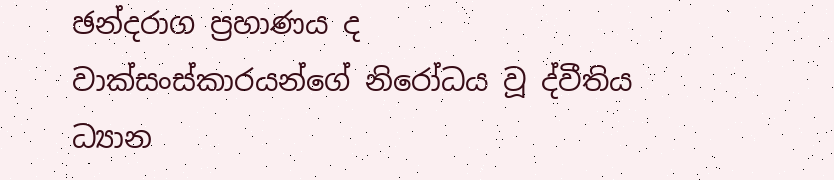ඡන්දරාග ප්‍රහාණය ද වාක්සංස්කාරයන්ගේ නිරෝධය වූ ද්වීතිය ධ්‍යාන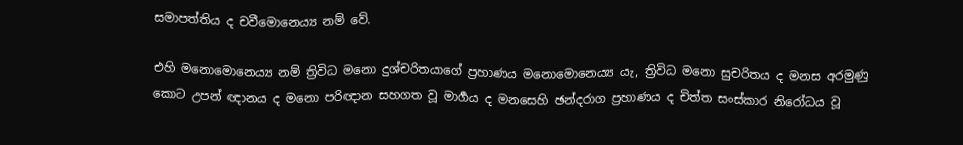සමාපත්තිය ද චවීමොනෙය්‍ය නම් වේ.

එහි මනොමොනෙය්‍ය නම් ත්‍රිවිධ මනො දුශ්චරිතයාගේ ප්‍රහාණය මනොමොනෙය්‍ය යැ, ත්‍රිවිධ මනො සුචරිතය ද මනස අරමුණු කොට උපන් ඥානය ද මනො පරිඥාන සහගත වූ මාර්‍ගය ද මනසෙහි ඡන්දරාග ප්‍රහාණය ද චිත්ත සංස්කාර නිරෝධය වූ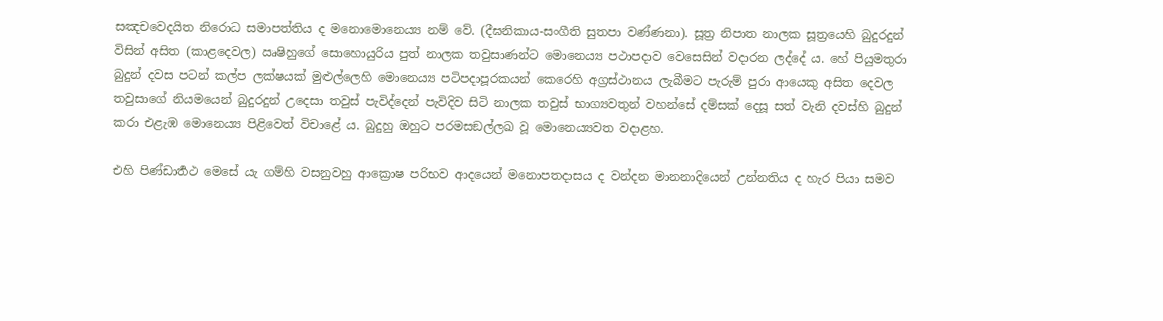සඤචවෙදයිත නිරොධ සමාපත්තිය ද මනොමොනෙය්‍ය නම් වේ. (දීඝනිකාය-සංගීති සුතපා වණ්ණනා). සූත්‍ර නිපාත නාලක සූත්‍රයෙහි බුදුරදුන් විසින් අසිත (කාළදෙවල) ඍෂිහුගේ සොහොයුරිය පුත් නාලක තවුසාණන්ට මොනෙය්‍ය පථාපදාව වෙසෙසින් වදාරන ලද්දේ ය. හේ පියුමතුරා බුදුන් දවස පටන් කල්ප ලක්ෂයක් මුළුල්ලෙහි මොනෙය්‍ය පටිපදාපූරකයන් කෙරෙහි අග්‍රස්ථානය ලැබීමට පැරුම් පුරා ආයෙකු අසිත දෙවල තවුසාගේ නියමයෙන් බුදුරදුන් උදෙසා තවුස් පැවිද්දෙන් පැවිදිව සිටි නාලක තවුස් භාග්‍යවතුන් වහන්සේ දම්සක් දෙසූ සත් වැනි දවස්හි බුදුන් කරා එළැඹ මොනෙය්‍ය පිළිවෙත් විචාළේ ය. බුදුහු ඔහුට පරමසඞල්ලඛ වූ මොනෙය්‍යවත වදාළහ.

එහි පිණ්ඩාර්‍තථ මෙසේ යැ ගම්හි වසනුවහු ආක්‍රොෂ පරිභව ආදයෙන් මනොපතදාසය ද වන්දන මානනාදියෙන් උන්නතිය ද හැර පියා සමව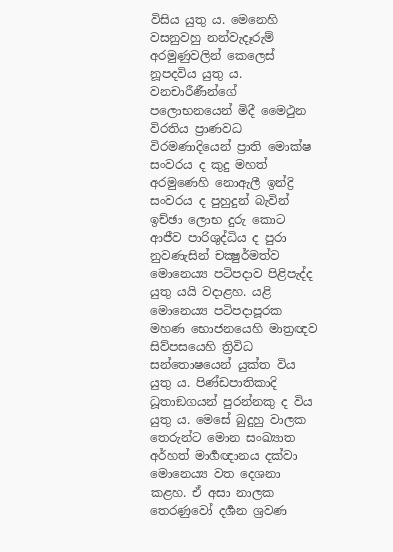විසිය යුතු ය. මෙනෙහි වසනුවහු නන්වැදෑරුම් අරමුණුවලින් කෙලෙස් නූපදවිය යුතු ය. වනචාරීණීන්ගේ පලොභනයෙන් මිදී මෛථුන විරතිය ප්‍රාණවධ විරමණාදියෙන් ප්‍රාති මොක්ෂ සංවරය ද කුදු මහත් අරමුණෙහි නොඇලී ඉන්ද්‍රි සංවරය ද පුහුදුන් බැවින් ඉච්ඡා ලොභ දුරු කොට ආජීව පාරිශුද්ධිය ද පුරා නුවණැසින් චක්‍ෂුර්මත්ව මොනෙය්‍ය පටිපදාව පිළිපැද්ද යුතු යයි වදාළහ. යළි මොනෙය්‍ය පටිපදාපූරක මහණ භොජනයෙහි මාත්‍රඥව සිව්පසයෙහි ත්‍රිවිධ සන්තොෂයෙන් යුක්ත විය යුතු ය. පිණ්ඩපාතිකාදි ධූතාඞගයන් පුරන්නකු ද විය යුතු ය. මෙසේ බුදුහු වාලක තෙරුන්ට මොන සංඛ්‍යාත අර්හත් මාර්‍ගඥානය දක්වා මොනෙය්‍ය වත දෙශනා කළහ. ඒ අසා නාලක තෙරණුවෝ දර්‍ශන ශ්‍රවණ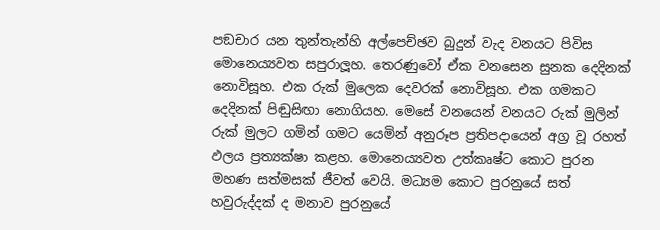පඞචාර යන තුන්තැන්හි අල්පෙච්ඡව බුදුන් වැද වනයට පිවිස මොනෙය්‍යවත සපුරාලූහ. තෙරණුවෝ ඒක වනසෙන සුනක දෙදිනක් නොවිසූහ. එක රුක් මුලෙක දෙවරක් නොවිසූහ. එක ගමකට දෙදිනක් පිඬුසිඟා නොගියහ. මෙසේ වනයෙන් වනයට රුක් මුලින් රුක් මුලට ගමින් ගමට යෙමින් අනුරූප ප්‍රතිපදායෙන් අග්‍ර වූ රහත් ඵලය ප්‍රත්‍යක්ෂා කළහ. මොනෙය්‍යවත උත්කෘෂ්ට කොට පුරන මහණ සත්මසක් ජීවත් වෙයි. මධ්‍යම කොට පුරනුයේ සත් හවුරුද්දක් ද මනාව පුරනුයේ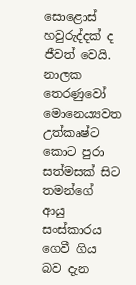සොළොස් හවුරුද්දක් ද ජීවත් වෙයි. නාලක තෙරණුවෝ මොනෙය්‍යවත උත්කෘෂ්ට කොට පුරා සත්මසක් සිට තමන්ගේ ආයු සංස්කාරය ගෙවී ගිය බව දැන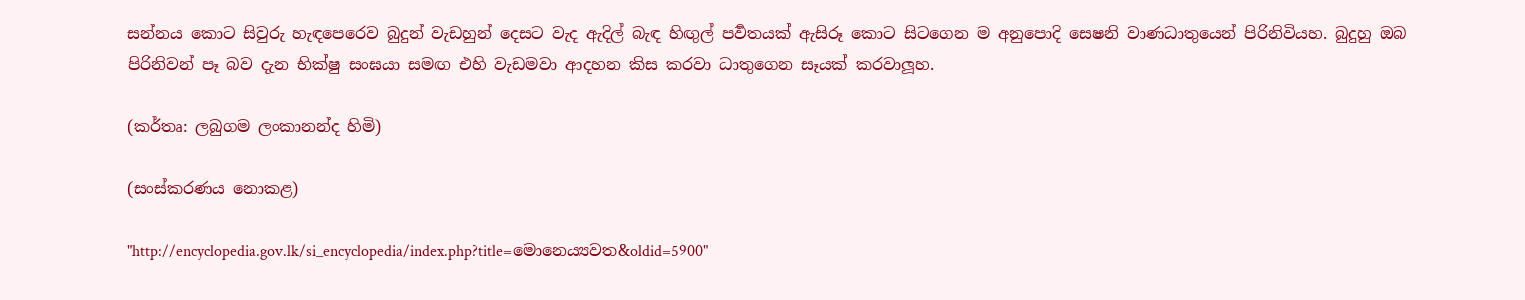සන්නය කොට සිවුරු හැඳපෙරෙව බුදුන් වැඩහුන් දෙසට වැද ඇදිල් බැඳ හිඟුල් පර්‍වතයක් ඇසිරූ කොට සිටගෙන ම අනුපොදි සෙෂනි වාණධාතුයෙන් පිරිනිවියහ. බුදුහු ඔබ පිරිනිවන් පෑ බව දැන භික්ෂු සංඝයා සමඟ එහි වැඩමවා ආදහන කිස කරවා ධාතුගෙන සෑයක් කරවාලූහ.

(කර්තෘ: ලබුගම ලංකානන්ද හිමි)

(සංස්කරණය නොකළ)

"http://encyclopedia.gov.lk/si_encyclopedia/index.php?title=මොනෙය්‍යවත&oldid=5900"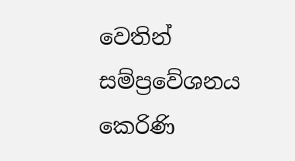වෙතින් සම්ප්‍රවේශනය කෙරිණි